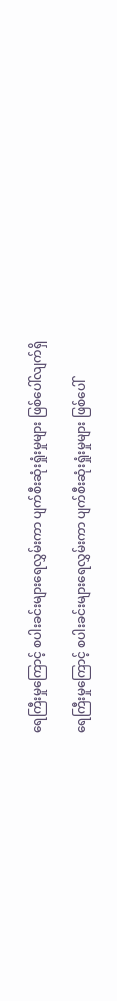ရေကြီးမှုကြောင့် စပါးခင်းများရေလွှမ်းကာ ပျက်စီးဆုံးရှုံးမှုများ ဖြစ်ပေါ်လျက်ရှိ

ရေကြီးမှုကြောင့် စပါးခင်းများရေလွှမ်းကာ ပျက်စီးဆုံးရှုံးမှုများ ဖြစ်ပေါ်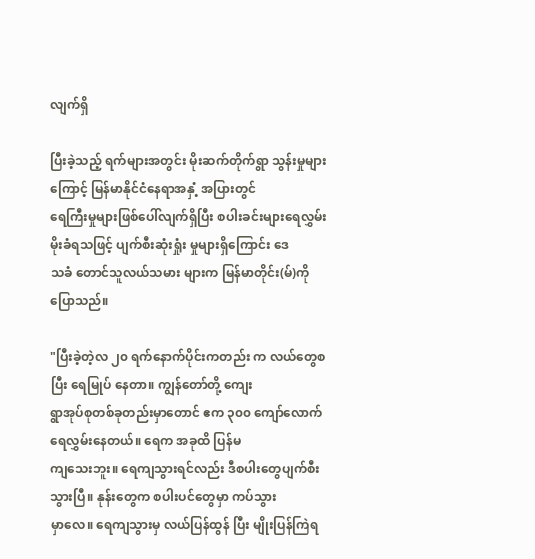လျက်ရှိ

ပြီးခဲ့သည့် ရက်များအတွင်း မိုးဆက်တိုက်ရွာ သွန်းမှုများကြောင့် မြန်မာနိုင်ငံနေရာအနှံ့ အပြားတွင်
ရေကြီးမှုများဖြစ်ပေါ်လျက်ရှိပြီး စပါးခင်းများရေလွှမ်းမိုးခံရသဖြင့် ပျက်စီးဆုံးရှုံး မှုများရှိကြောင်း ဒေ
သခံ တောင်သူလယ်သမား များက မြန်မာတိုင်း(မ်)ကို ပြောသည်။

"ပြီးခဲ့တဲ့လ ၂၀ ရက်နောက်ပိုင်းကတည်း က လယ်တွေစပြီး ရေမြုပ် နေတာ။ ကျွန်တော်တို့ ကျေး
ရွာအုပ်စုတစ်ခုတည်းမှာတောင် ဧက ၃၀၀ ကျော်လောက်ရေလွှမ်းနေတယ်။ ရေက အခုထိ ပြန်မ
ကျသေးဘူး။ ရေကျသွားရင်လည်း ဒီစပါးတွေပျက်စီးသွားပြီ။ နုန်းတွေက စပါးပင်တွေမှာ ကပ်သွား
မှာလေ။ ရေကျသွားမှ လယ်ပြန်ထွန် ပြီး မျိုးပြန်ကြဲရ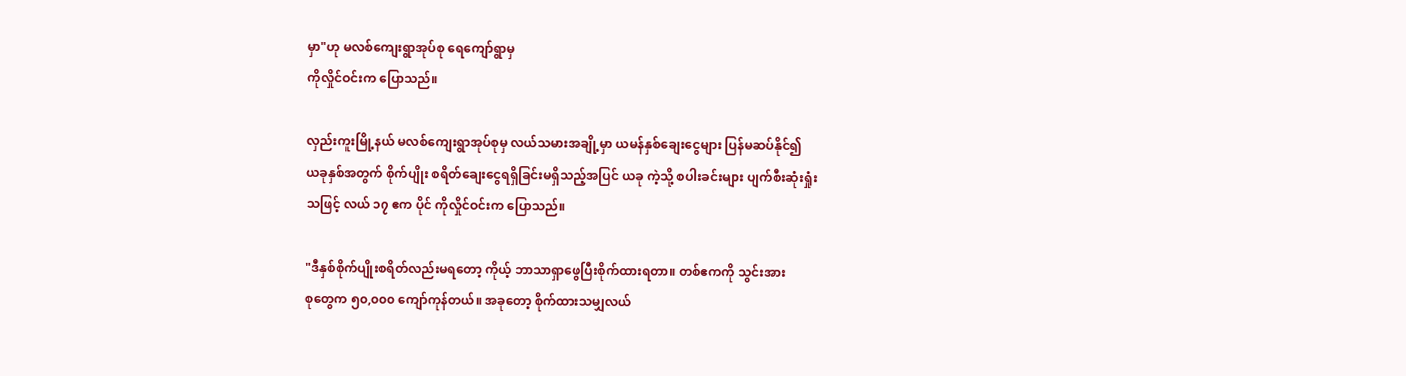မှာ"ဟု မလစ်ကျေးရွာအုပ်စု ရေကျော်ရွာမှ
ကိုလှိုင်ဝင်းက ပြောသည်။

လှည်းကူးမြို့နယ် မလစ်ကျေးရွာအုပ်စုမှ လယ်သမားအချို့မှာ ယမန်နှစ်ချေးငွေများ ပြန်မဆပ်နိုင်၍
ယခုနှစ်အတွက် စိုက်ပျိုး စရိတ်ချေးငွေရရှိခြင်းမရှိသည့်အပြင် ယခု ကဲ့သို့ စပါးခင်းများ ပျက်စီးဆုံးရှုံး
သဖြင့် လယ် ၁၇ ဧက ပိုင် ကိုလှိုင်ဝင်းက ပြောသည်။

"ဒီနှစ်စိုက်ပျိုးစရိတ်လည်းမရတော့ ကိုယ့် ဘာသာရှာဖွေပြီးစိုက်ထားရတာ။ တစ်ဧကကို သွင်းအား
စုတွေက ၅၀,၀၀၀ ကျော်ကုန်တယ်။ အခုတော့ စိုက်ထားသမျှလယ်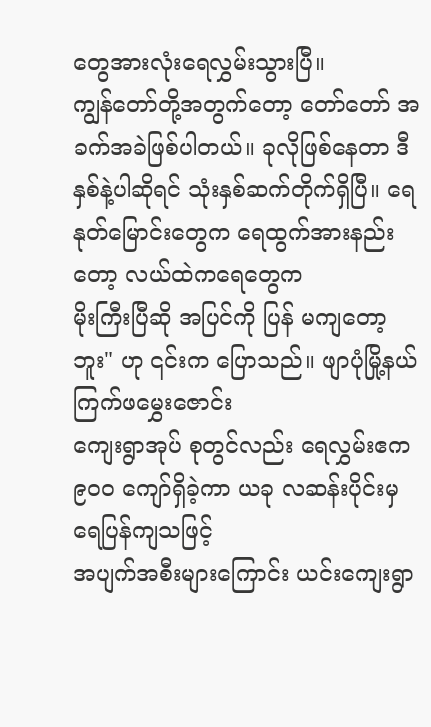တွေအားလုံးရေလွှမ်းသွားပြီ။
ကျွန်တော်တို့အတွက်တော့ တော်တော် အခက်အခဲဖြစ်ပါတယ်။ ခုလိုဖြစ်နေတာ ဒီနှစ်နဲ့ပါဆိုရင် သုံးနှစ်ဆက်တိုက်ရှိပြီ။ ရေနုတ်မြောင်းတွေက ရေထွက်အားနည်းတော့ လယ်ထဲကရေတွေက
မိုးကြီးပြီဆို အပြင်ကို ပြန် မကျတော့ဘူး" ဟု ၎င်းက ပြောသည်။ ဖျာပုံမြို့နယ် ကြက်ဖမွှေးဇောင်း
ကျေးရွာအုပ် စုတွင်လည်း ရေလွှမ်းဧက ၉၀၀ ကျော်ရှိခဲ့ကာ ယခု လဆန်းပိုင်းမှ ရေပြန်ကျသဖြင့်
အပျက်အစီးများကြောင်း ယင်းကျေးရွာ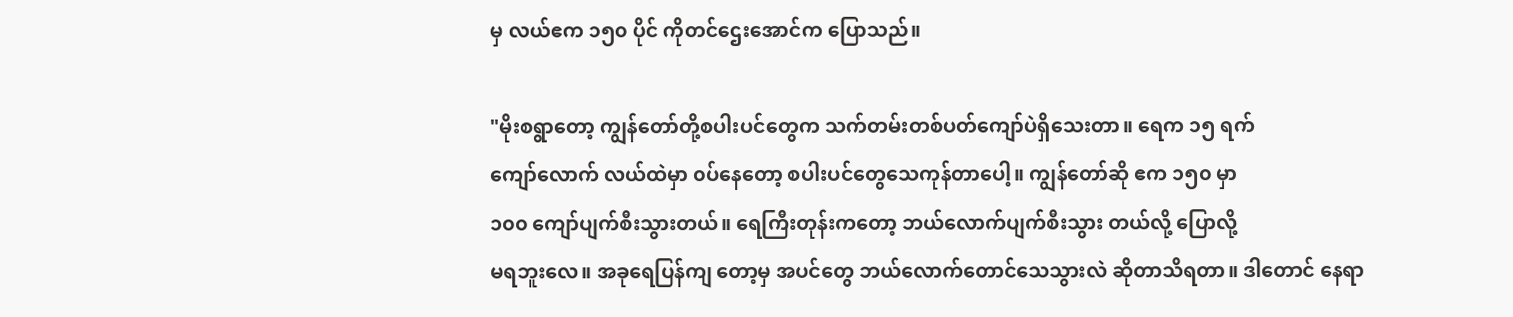မှ လယ်ဧက ၁၅၀ ပိုင် ကိုတင်ဌေးအောင်က ပြောသည်။

"မိုးစရွာတော့ ကျွန်တော်တို့စပါးပင်တွေက သက်တမ်းတစ်ပတ်ကျော်ပဲရှိသေးတာ။ ရေက ၁၅ ရက်
ကျော်လောက် လယ်ထဲမှာ ၀ပ်နေတော့ စပါးပင်တွေသေကုန်တာပေါ့။ ကျွန်တော်ဆို ဧက ၁၅၀ မှာ
၁၀၀ ကျော်ပျက်စီးသွားတယ်။ ရေကြီးတုန်းကတော့ ဘယ်လောက်ပျက်စီးသွား တယ်လို့ ပြောလို့
မရဘူးလေ။ အခုရေပြန်ကျ တော့မှ အပင်တွေ ဘယ်လောက်တောင်သေသွားလဲ ဆိုတာသိရတာ။ ဒါတောင် နေရာ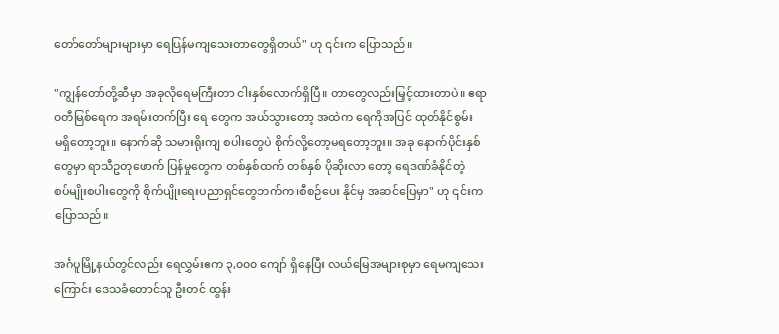တော်တော်များများမှာ ရေပြန်မကျသေးတာတွေရှိတယ်" ဟု ၎င်းက ပြောသည်။

"ကျွန်တော်တို့ဆီမှာ အခုလိုရေမကြီးတာ ငါးနှစ်လောက်ရှိပြီ။ တာတွေလည်းမြှင့်ထားတာပဲ။ ဧရာ
၀တီမြစ်ရေက အရမ်းတက်ပြီး ရေ တွေက အယ်သွားတော့ အထဲက ရေကိုအပြင် ထုတ်နိုင်စွမ်း
မရှိတော့ဘူး။ နောက်ဆို သမားရိုးကျ စပါးတွေပဲ စိုက်လို့တော့မရတော့ဘူး။ အခု နောက်ပိုင်းနှစ်
တွေမှာ ရာသီဥတုဖောက် ပြန်မှုတွေက တစ်နှစ်ထက် တစ်နှစ် ပိုဆိုးလာ တော့ ရေဒဏ်ခံနိုင်တဲ့
စပ်မျိုးစပါးတွေကို စိုက်ပျိုးရေးပညာရှင်တွေဘက်က၊စီစဉ်ပေး နိုင်မှ အဆင်ပြေမှာ" ဟု ၎င်းက
ပြောသည်။

အင်္ဂပူမြို့နယ်တွင်လည်း ရေလွှမ်းဧက ၃,၀၀၀ ကျော် ရှိနေပြီး လယ်မြေအများစုမှာ ရေမကျသေး
ကြောင်း ဒေသခံတောင်သူ ဦးတင် ထွန်း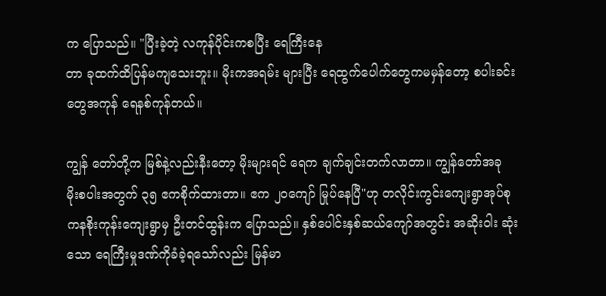က ပြောသည်။ "ပြီးခဲ့တဲ့ လကုန်ပိုင်းကစပြီး ရေကြီးနေ
တာ ခုထက်ထိပြန်မကျသေးဘူး။ မိုးကအရမ်း များပြီး ရေထွက်ပေါက်တွေကမမှန်တော့ စပါးခင်း
တွေအကုန် ရေနစ်ကုန်တယ်။

ကျွန် တော်တို့က မြစ်နဲ့လည်းနီးတော့ မိုးများရင် ရေက ချက်ချင်းတက်လာတာ။ ကျွန်တော်အခု
မိုးစပါးအတွက် ၃၅ ဧကစိုက်ထားတာ။ ဧက ၂၀ကျော် မြုပ်နေပြီ"ဟု တလိုင်းကွင်းကျေးရွာအုပ်စု
ကနစိုးကုန်းကျေးရွာမှ ဦးတင်ထွန်းက ပြောသည်။ နှစ်ပေါင်းနှစ်ဆယ်ကျော်အတွင်း အဆိုးဝါး ဆုံး
သော ရေကြီးမှုဒဏ်ကိုခံခဲ့ရသော်လည်း မြန်မာ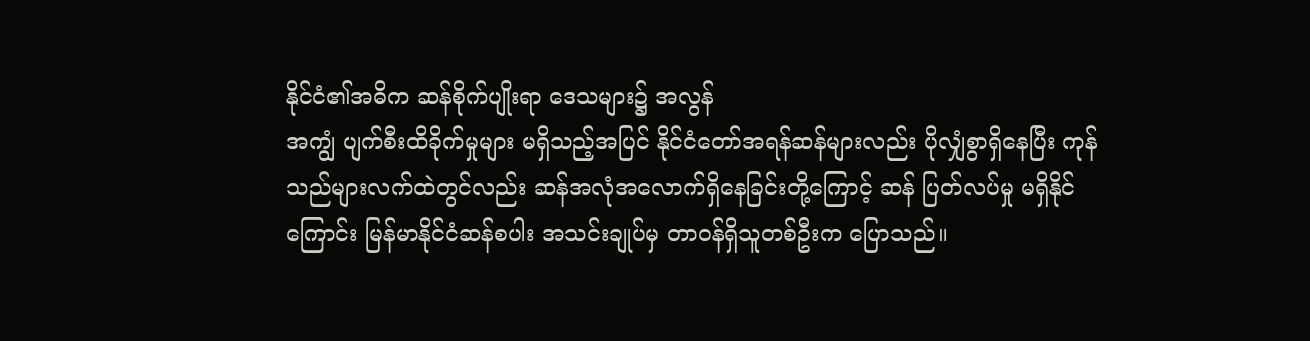နိုင်ငံ၏အဓိက ဆန်စိုက်ပျိုးရာ ဒေသများ၌ အလွန်
အကျွံ ပျက်စီးထိခိုက်မှုများ မရှိသည့်အပြင် နိုင်ငံတော်အရန်ဆန်များလည်း ပိုလျှံစွာရှိနေပြီး ကုန်
သည်များလက်ထဲတွင်လည်း ဆန်အလုံအလောက်ရှိနေခြင်းတို့ကြောင့် ဆန် ပြတ်လပ်မှု မရှိနိုင်
ကြောင်း မြန်မာနိုင်ငံဆန်စပါး အသင်းချုပ်မှ တာဝန်ရှိသူတစ်ဦးက ပြောသည်။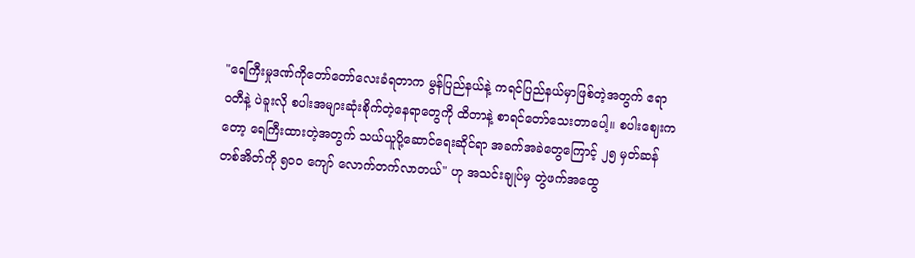"ရေကြီးမှုဒဏ်ကိုတော်တော်လေးခံရတာက မွန်ပြည်နယ်နဲ့ ကရင်ပြည်နယ်မှာဖြစ်တဲ့အတွက် ဧရာ
၀တီနဲ့ ပဲခူးလို စပါးအများဆုံးစိုက်တဲ့နေရာတွေကို ထိတာနဲ့ စာရင်တော်သေးတာပေါ့။ စပါးဈေးက
တော့ ရေကြီးထားတဲ့အတွက် သယ်ယူပို့ဆောင်ရေးဆိုင်ရာ အခက်အခဲတွေကြောင့် ၂၅ မှတ်ဆန်
တစ်အိတ်ကို ၅၀၀ ကျော် လောက်တက်လာတယ်" ဟု အသင်းချုပ်မှ တွဲဖက်အထွေ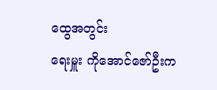ထွေအတွင်း
ရေးမှူး ကိုအောင်ဇော်ဦးက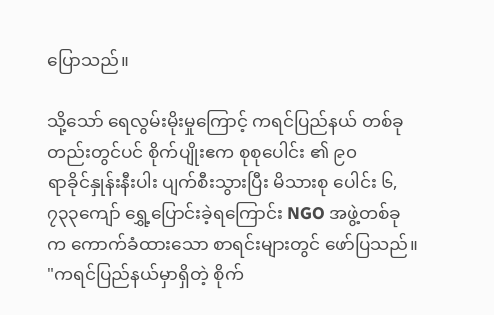ပြောသည်။

သို့သော် ရေလွမ်းမိုးမှုကြောင့် ကရင်ပြည်နယ် တစ်ခုတည်းတွင်ပင် စိုက်ပျိုးဧက စုစုပေါင်း ၏ ၉၀
ရာခိုင်နှုန်းနီးပါး ပျက်စီးသွားပြီး မိသားစု ပေါင်း ၆,၇၃၃ကျော် ရွှေ့ပြောင်းခဲ့ရကြောင်း NGO အဖွဲ့တစ်ခု
က ကောက်ခံထားသော စာရင်းများတွင် ဖော်ပြသည်။ "ကရင်ပြည်နယ်မှာရှိတဲ့ စိုက်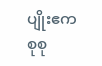ပျိုးဧက
စုစု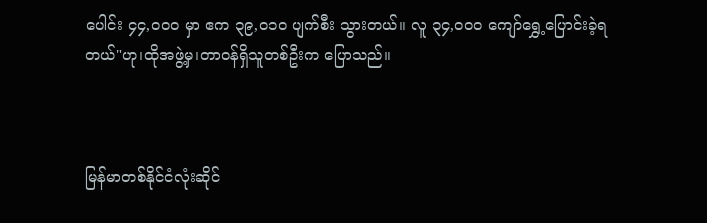ပေါင်း ၄၄,၀၀၀ မှာ ဧက ၃၉,၀၁၀ ပျက်စီး သွားတယ်။ လူ ၃၄,၀၀၀ ကျော်ရွှေ့ပြောင်းခဲ့ရ
တယ်"ဟု၊ထိုအဖွဲ့မှ၊တာဝန်ရှိသူတစ်ဦးက ပြောသည်။



မြန်မာတစ်နိုင်ငံလုံးဆိုင်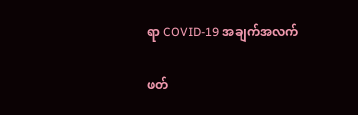ရာ COVID-19 အချက်အလက်

ဖတ်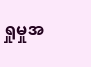ရှုမှုအ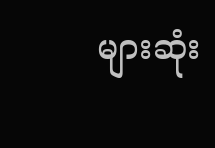များဆုံး